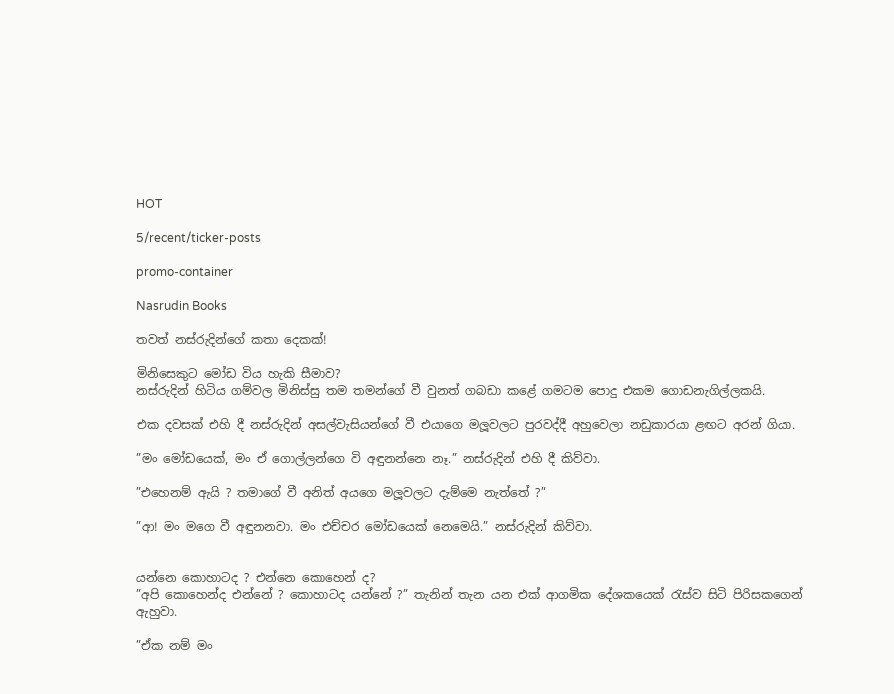HOT

5/recent/ticker-posts

promo-container

Nasrudin Books

තවත් නස්රුදින්ගේ කතා දෙකක්!

මිනිසෙකුට මෝඩ විය හැකි සීමාව?
නස්රුදින් හිටිය ගම්වල මිනිස්සු තම තමන්ගේ වී වුනත් ගබඩා කළේ ගමටම පොදු එකම ගොඩනැගිල්ලකයි.

එක දවසක් එහි දී නස්රුදින් අසල්වැසියන්ගේ වී එයාගෙ මලූවලට පුරවද්දී අහුවෙලා නඩුකාරයා ළඟට අරන් ගියා.

”මං මෝඩයෙක්, මං ඒ ගොල්ලන්ගෙ වි අඳුනන්නෙ නෑ.” නස්රුදින් එහි දී කිව්වා.

”එහෙනම් ඇයි ? තමාගේ වී අනිත් අයගෙ මලූවලට දැම්මෙ නැත්තේ ?”

”ආ! මං මගෙ වී අඳුනනවා. මං එච්චර මෝඩයෙක් නෙමෙයි.” නස්රුදින් කිව්වා.


යන්නෙ කොහාටද ? එන්නෙ කොහෙන් ද?
”අපි කොහෙන්ද එන්නේ ? කොහාටද යන්නේ ?” තැනින් තැන යන එක් ආගමික දේශකයෙක් රැස්ව සිටි පිරිසකගෙන් ඇහුවා.

”ඒක නම් මං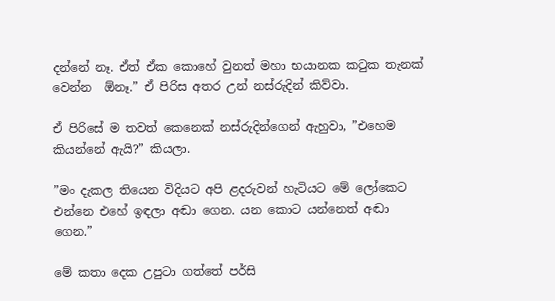දන්නේ නෑ. ඒත් ඒක කොහේ වුනත් මහා භයානක කටුක තැනක් වෙන්න  ඕනෑ.” ඒ පිරිස අතර උන් නස්රුදින් කිව්වා.

ඒ පිරිසේ ම තවත් කෙනෙක් නස්රුදින්ගෙන් ඇහුවා, ”එහෙම කියන්නේ ඇයි?” කියලා.

”මං දැකල තියෙන විදියට අපි ළදරුවන් හැටියට මේ ලෝකෙට එන්නෙ එහේ ඉඳලා අඬා ගෙන. යන කොට යන්නෙත් අඬා ගෙන.”

මේ කතා දෙක උපුටා ගත්තේ පර්සි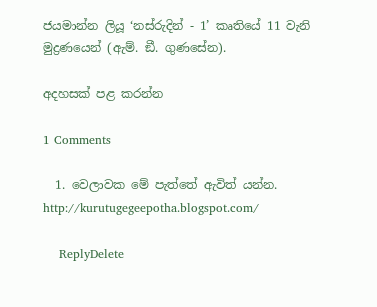ජයමාන්න ලියූ ‘නස්රුදින් - 1’ කෘතියේ 11 වැනි මුද්‍රණයෙන් (ඇම්. ඞී. ගුණසේන).

අදහසක් පළ කරන්න

1 Comments

  1. වෙලාවක මේ පැත්තේ ඇවිත් යන්න. http://kurutugegeepotha.blogspot.com/

    ReplyDelete